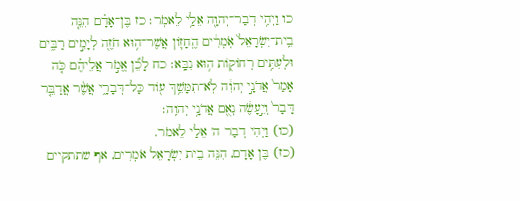כו וַיְהִ֥י דְבַר־יְהוָ֖ה אֵלַ֥י לֵאמֹֽר׃ כז בֶּן־אָדָ֗ם הִנֵּ֤ה בֵֽית־יִשְׂרָאֵל֙ אֹֽמְרִ֔ים הֶֽחָז֛וֹן אֲשֶׁר־ה֥וּא חֹזֶ֖ה לְיָמִ֣ים רַבִּ֑ים וּלְעִתִּ֥ים רְחוֹק֖וֹת ה֥וּא נִבָּֽא׃ כח לָכֵ֞ן אֱמֹ֣ר אֲלֵיהֶ֗ם כֹּ֤ה אָמַר֙ אֲדֹנָ֣י יְהוִ֔ה לֹֽא־תִמָּשֵׁ֥ךְ ע֖וֹד כָּל־דְּבָרָ֑י אֲשֶׁ֨ר אֲדַבֵּ֤ר דָּבָר֙ וְיֵ֣עָשֶׂ֔ה נְאֻ֖ם אֲדֹנָ֥י יְהוִֽה׃
(כו) וַיְהִי דְבַר ה' אֵלַי לֵאמֹר.
(כז) בֶּן אָדָם, הִנֵּה בֵית יִשְׂרָאֵל אֹמְרִים, אף שתתקיים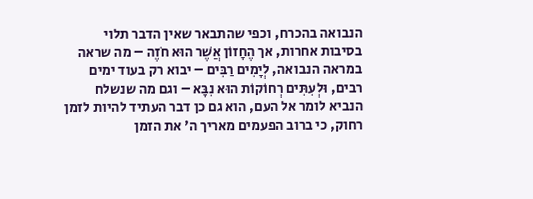הנבואה בהכרח, וכפי שהתבאר שאין הדבר תלוי בסיבות אחרות, אך הֶחָזוֹן אֲשֶׁר הוּא חֹזֶה – מה שראה במראה הנבואה, לְיָמִים רַבִּים – יבוא רק בעוד ימים רבים, וּלְעִתִּים רְחוֹקוֹת הוּא נִבָּא – וגם מה שנשלח הנביא לומר אל העם, הוא גם כן דבר העתיד להיות לזמן רחוק, כי ברוב הפעמים מאריך ה' את הזמן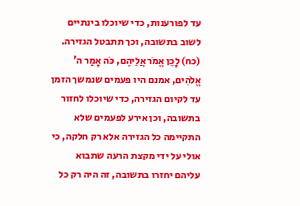עד לפורענות, כדי שיוכלו בינתיים לשוב בתשובה, וכך תתבטל הגזירה.
(כח) לָכֵן אֱמֹר אֲלֵיהֶם, כֹּה אָמַר ה' אֱלֹהִים, אמנם היו פעמים שנמשך הזמן עד לקיום הגזירה, כדי שיוכלו לחזור בתשובה, וכן אירע לפעמים שלא התקיימה כל הגזירה אלא רק חלקה, כי אולי על ידי מקצת הרעה שתבוא עליהם יחזרו בתשובה, זה היה רק כל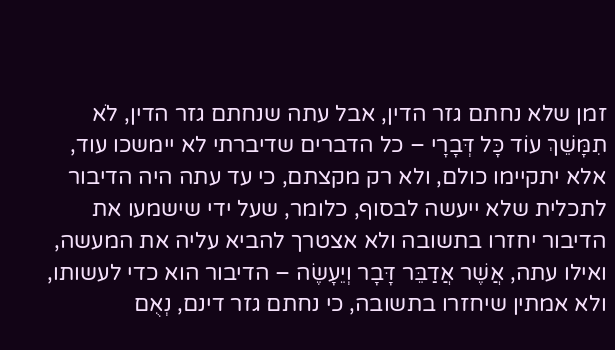זמן שלא נחתם גזר הדין, אבל עתה שנחתם גזר הדין, לֹא תִמָּשֵׁךְ עוֹד כָּל דְּבָרָי – כל הדברים שדיברתי לא יימשכו עוד, אלא יתקיימו כולם, ולא רק מקצתם, כי עד עתה היה הדיבור לתכלית שלא ייעשה לבסוף, כלומר, שעל ידי שישמעו את הדיבור יחזרו בתשובה ולא אצטרך להביא עליה את המעשה, ואילו עתה, אֲשֶׁר אֲדַבֵּר דָּבָר וְיֵעָשֶׂה – הדיבור הוא כדי לעשותו, ולא אמתין שיחזרו בתשובה, כי נחתם גזר דינם, נְאֻם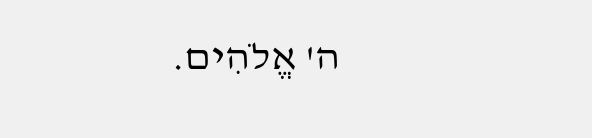ה' אֱלֹהִים.